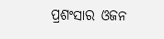ପ୍ରଶଂସାର ଓଜନ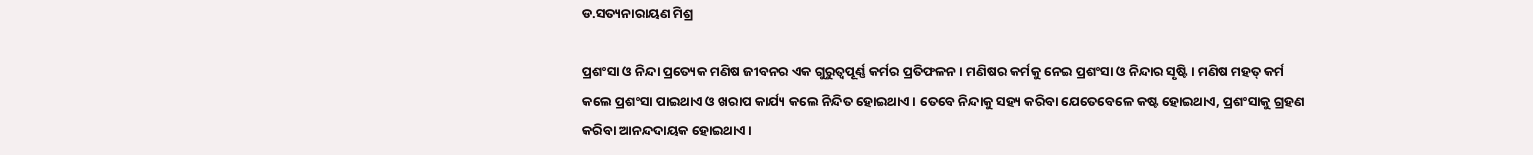ଡ.ସତ୍ୟନାରାୟଣ ମିଶ୍ର

ପ୍ରଶଂସା ଓ ନିନ୍ଦା ପ୍ରତ୍ୟେକ ମଣିଷ ଜୀବନର ଏକ ଗୁରୁତ୍ୱପୂର୍ଣ୍ଣ କର୍ମର ପ୍ରତିଫଳନ। ମଣିଷର କର୍ମକୁ ନେଇ ପ୍ରଶଂସା ଓ ନିନ୍ଦାର ସୃଷ୍ଟି। ମଣିଷ ମହତ୍‌ କର୍ମ କଲେ ପ୍ରଶଂସା ପାଇଥାଏ ଓ ଖରାପ କାର୍ଯ୍ୟ କଲେ ନିନ୍ଦିତ ହୋଇଥାଏ। ତେବେ ନିନ୍ଦାକୁ ସହ୍ୟ କରିବା ଯେତେବେଳେ କଷ୍ଟ ହୋଇଥାଏ, ପ୍ରଶଂସାକୁ ଗ୍ରହଣ କରିବା ଆନନ୍ଦଦାୟକ ହୋଇଥାଏ।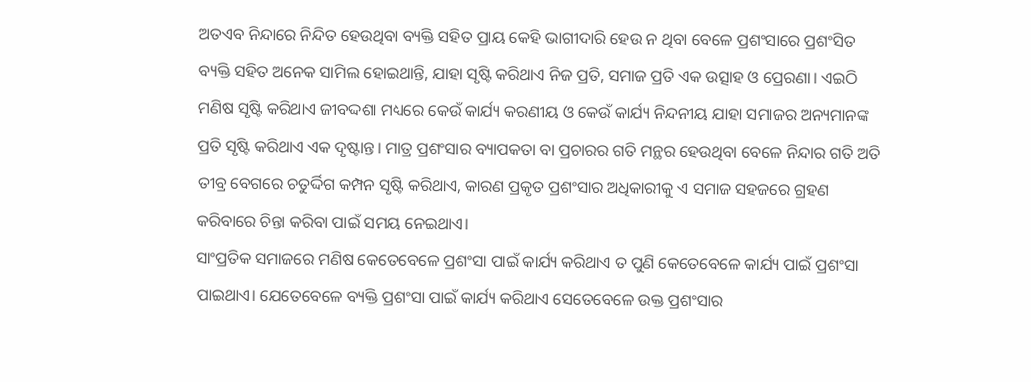ଅତଏବ ନିନ୍ଦାରେ ନିନ୍ଦିତ ହେଉଥିବା ବ୍ୟକ୍ତି ସହିତ ପ୍ରାୟ କେହି ଭାଗୀଦାରି ହେଉ ନ ଥିବା ବେଳେ ପ୍ରଶଂସାରେ ପ୍ରଶଂସିତ ବ୍ୟକ୍ତି ସହିତ ଅନେକ ସାମିଲ ହୋଇଥାନ୍ତି, ଯାହା ସୃଷ୍ଟି କରିଥାଏ ନିଜ ପ୍ରତି, ସମାଜ ପ୍ରତି ଏକ ଉତ୍ସାହ ଓ ପ୍ରେରଣା। ଏଇଠି ମଣିଷ ସୃଷ୍ଟି କରିଥାଏ ଜୀବଦ୍ଦଶା ମଧ୍ୟରେ କେଉଁ କାର୍ଯ୍ୟ କରଣୀୟ ଓ କେଉଁ କାର୍ଯ୍ୟ ନିନ୍ଦନୀୟ ଯାହା ସମାଜର ଅନ୍ୟମାନଙ୍କ ପ୍ରତି ସୃଷ୍ଟି କରିଥାଏ ଏକ ଦୃଷ୍ଟାନ୍ତ। ମାତ୍ର ପ୍ରଶଂସାର ବ୍ୟାପକତା ବା ପ୍ରଚାରର ଗତି ମନ୍ଥର ହେଉଥିବା ବେଳେ ନିନ୍ଦାର ଗତି ଅତି ତୀବ୍ର ବେଗରେ ଚତୁର୍ଦ୍ଦିଗ କମ୍ପନ ସୃଷ୍ଟି କରିଥାଏ, କାରଣ ପ୍ରକୃତ ପ୍ରଶଂସାର ଅଧିକାରୀକୁ ଏ ସମାଜ ସହଜରେ ଗ୍ରହଣ କରିବାରେ ଚିନ୍ତା କରିବା ପାଇଁ ସମୟ ନେଇଥାଏ।
ସାଂପ୍ରତିକ ସମାଜରେ ମଣିଷ କେତେବେଳେ ପ୍ରଶଂସା ପାଇଁ କାର୍ଯ୍ୟ କରିଥାଏ ତ ପୁଣି କେତେବେଳେ କାର୍ଯ୍ୟ ପାଇଁ ପ୍ରଶଂସା ପାଇଥାଏ। ଯେତେବେଳେ ବ୍ୟକ୍ତି ପ୍ରଶଂସା ପାଇଁ କାର୍ଯ୍ୟ କରିଥାଏ ସେତେବେଳେ ଉକ୍ତ ପ୍ରଶଂସାର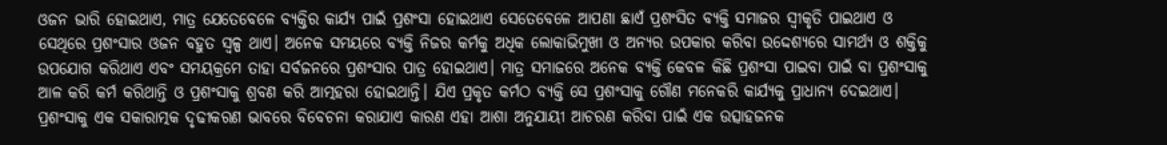ଓଜନ ଭାରି ହୋଇଥାଏ, ମାତ୍ର ଯେତେବେଳେ ବ୍ୟକ୍ତିର କାର୍ଯ୍ୟ ପାଇଁ ପ୍ରଶଂସା ହୋଇଥାଏ ସେତେବେଳେ ଆପଣା ଛାଏଁ ପ୍ରଶଂସିତ ବ୍ୟକ୍ତି ସମାଜର ସ୍ବୀକୃତି ପାଇଥାଏ ଓ ସେଥିରେ ପ୍ରଶଂସାର ଓଜନ ବହୁତ ସ୍ବଳ୍ପ ଥାଏ। ଅନେକ ସମୟରେ ବ୍ୟକ୍ତି ନିଜର କର୍ମକୁ ଅଧିକ ଲୋକାଭିମୁଖୀ ଓ ଅନ୍ୟର ଉପକାର କରିବା ଉଦ୍ଦେଶ୍ୟରେ ସାମର୍ଥ୍ୟ ଓ ଶକ୍ତିକୁ ଉପଯୋଗ କରିଥାଏ ଏବଂ ସମୟକ୍ରମେ ତାହା ସର୍ବଜନରେ ପ୍ରଶଂସାର ପାତ୍ର ହୋଇଥାଏ। ମାତ୍ର ସମାଜରେ ଅନେକ ବ୍ୟକ୍ତି କେବଳ କିଛି ପ୍ରଶଂସା ପାଇବା ପାଇଁ ବା ପ୍ରଶଂସାକୁ ଆଳ କରି କର୍ମ କରିଥାନ୍ତି ଓ ପ୍ରଶଂସାକୁ ଶ୍ରବଣ କରି ଆତ୍ମହରା ହୋଇଥାନ୍ତି। ଯିଏ ପ୍ରକୃତ କର୍ମଠ ବ୍ୟକ୍ତି ସେ ପ୍ରଶଂସାକୁ ଗୌଣ ମନେକରି କାର୍ଯ୍ୟକୁ ପ୍ରାଧାନ୍ୟ ଦେଇଥାଏ। ପ୍ରଶଂସାକୁ ଏକ ସକାରାତ୍ମକ ଦୃଢୀକରଣ ଭାବରେ ବିବେଚନା କରାଯାଏ କାରଣ ଏହା ଆଶା ଅନୁଯାୟୀ ଆଚରଣ କରିବା ପାଇଁ ଏକ ଉତ୍ସାହଜନକ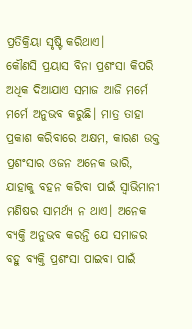ପ୍ରତିକ୍ରିୟା ସୃଷ୍ଟି କରିଥାଏ।
କୌଣସି ପ୍ରୟାସ ବିନା ପ୍ରଶଂସା କିପରି ଅଧିକ ଦିଆଯାଏ ସମାଜ ଆଜି ମର୍ମେ ମର୍ମେ ଅନୁଭବ କରୁଛି। ମାତ୍ର ତାହା ପ୍ରକାଶ କରିବାରେ ଅକ୍ଷମ, କାରଣ ଉକ୍ତ ପ୍ରଶଂସାର ଓଜନ ଅନେକ ଭାରି, ଯାହାକୁ ବହନ କରିବା ପାଇଁ ସ୍ବାଭିମାନୀ ମଣିଷର ସାମର୍ଥ୍ୟ ନ ଥାଏ। ଅନେକ ବ୍ୟକ୍ତି ଅନୁଭବ କରନ୍ତି ଯେ ସମାଜର ବହୁ ବ୍ୟକ୍ତି ପ୍ରଶଂସା ପାଇବା ପାଇଁ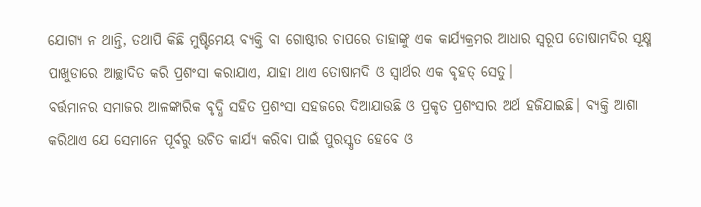ଯୋଗ୍ୟ ନ ଥାନ୍ତି, ତଥାପି କିଛି ମୁଷ୍ଟିମେୟ ବ୍ୟକ୍ତି ବା ଗୋଷ୍ଠୀର ଚାପରେ ତାହାଙ୍କୁ ଏକ କାର୍ଯ୍ୟକ୍ରମର ଆଧାର ସ୍ବରୂପ ତୋଷାମଦିର ସୂକ୍ଷ୍ମ ପାଖୁଡାରେ ଆଚ୍ଛାଦିତ କରି ପ୍ରଶଂସା କରାଯାଏ, ଯାହା ଥାଏ ତୋଷାମଦି ଓ ସ୍ବାର୍ଥର ଏକ ବୃହତ୍‌ ସେତୁ।
ବର୍ତ୍ତମାନର ସମାଜର ଆଳଙ୍କାରିକ ବୃଦ୍ଧି ସହିତ ପ୍ରଶଂସା ସହଜରେ ଦିଆଯାଉଛି ଓ ପ୍ରକୃତ ପ୍ରଶଂସାର ଅର୍ଥ ହଜିଯାଇଛି। ବ୍ୟକ୍ତି ଆଶା କରିଥାଏ ଯେ ସେମାନେ ପୂର୍ବରୁ ଉଚିତ କାର୍ଯ୍ୟ କରିବା ପାଇଁ ପୁରସ୍କୃତ ହେବେ ଓ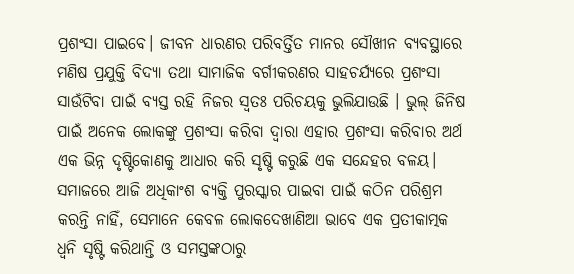ପ୍ରଶଂସା ପାଇବେ। ଜୀବନ ଧାରଣର ପରିବର୍ତ୍ତିତ ମାନର ସୌଖୀନ ବ୍ୟବସ୍ଥାରେ ମଣିଷ ପ୍ରଯୁକ୍ତି ବିଦ୍ୟା ତଥା ସାମାଜିକ ବର୍ଗୀକରଣର ସାହଚର୍ଯ୍ୟରେ ପ୍ରଶଂସା ସାଉଁଟିବା ପାଇଁ ବ୍ୟସ୍ତ ରହି ନିଜର ସ୍ବତଃ ପରିଚୟକୁ ଭୁଲିଯାଉଛି । ଭୁଲ୍‌ ଜିନିଷ ପାଇଁ ଅନେକ ଲୋକଙ୍କୁ ପ୍ରଶଂସା କରିବା ଦ୍ୱାରା ଏହାର ପ୍ରଶଂସା କରିବାର ଅର୍ଥ ଏକ ଭିନ୍ନ ଦୃଷ୍ଟିକୋଣକୁ ଆଧାର କରି ସୃଷ୍ଟି କରୁଛି ଏକ ସନ୍ଦେହର ବଳୟ। ସମାଜରେ ଆଜି ଅଧିକାଂଶ ବ୍ୟକ୍ତି ପୁରସ୍କାର ପାଇବା ପାଇଁ କଠିନ ପରିଶ୍ରମ କରନ୍ତି ନାହିଁ, ସେମାନେ କେବଳ ଲୋକଦେଖାଣିଆ ଭାବେ ଏକ ପ୍ରତୀକାତ୍ମକ ଧ୍ୱନି ସୃଷ୍ଟି କରିଥାନ୍ତି ଓ ସମସ୍ତଙ୍କଠାରୁ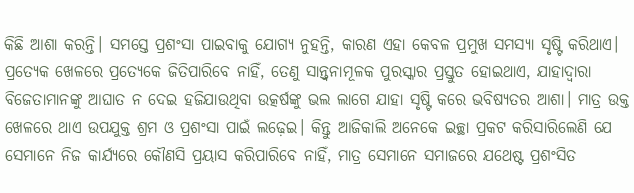କିଛି ଆଶା କରନ୍ତି। ସମସ୍ତେ ପ୍ରଶଂସା ପାଇବାକୁ ଯୋଗ୍ୟ ନୁହନ୍ତି, କାରଣ ଏହା କେବଳ ପ୍ରମୁଖ ସମସ୍ୟା ସୃଷ୍ଟି କରିଥାଏ। ପ୍ରତ୍ୟେକ ଖେଳରେ ପ୍ରତ୍ୟେକେ ଜିତିପାରିବେ ନାହିଁ, ତେଣୁ ସାନ୍ତ୍ୱନାମୂଳକ ପୁରସ୍କାର ପ୍ରସ୍ତୁତ ହୋଇଥାଏ, ଯାହାଦ୍ୱାରା ବିଜେତାମାନଙ୍କୁ ଆଘାତ ନ ଦେଇ ହଜିଯାଉଥିବା ଉତ୍କର୍ଷଙ୍କୁ ଭଲ ଲାଗେ ଯାହା ସୃଷ୍ଟି କରେ ଭବିଷ୍ୟତର ଆଶା। ମାତ୍ର ଉକ୍ତ ଖେଳରେ ଥାଏ ଉପଯୁକ୍ତ ଶ୍ରମ ଓ ପ୍ରଶଂସା ପାଇଁ ଲଢ଼େଇ। କିନ୍ତୁ ଆଜିକାଲି ଅନେକେ ଇଚ୍ଛା ପ୍ରକଟ କରିସାରିଲେଣି ଯେ ସେମାନେ ନିଜ କାର୍ଯ୍ୟରେ କୌଣସି ପ୍ରୟାସ କରିପାରିବେ ନାହିଁ, ମାତ୍ର ସେମାନେ ସମାଜରେ ଯଥେଷ୍ଟ ପ୍ରଶଂସିତ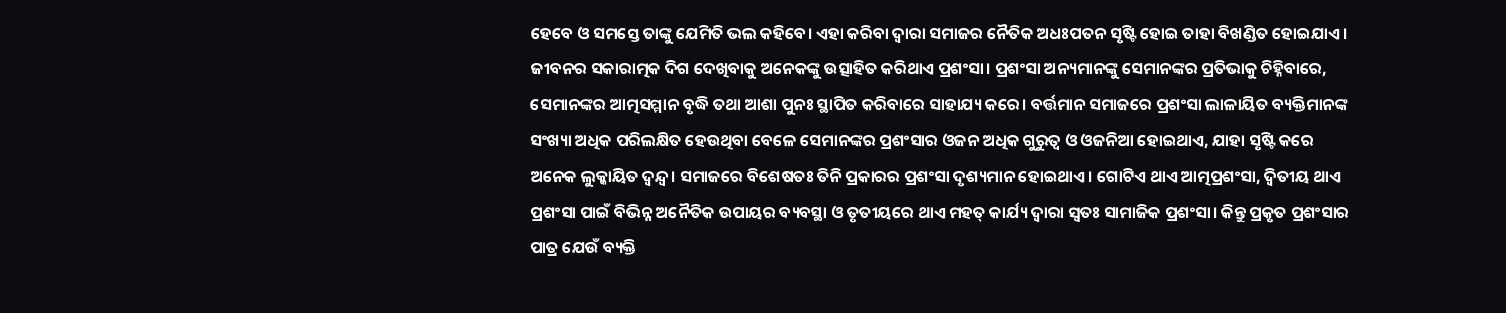ହେବେ ଓ ସମସ୍ତେ ତାଙ୍କୁ ଯେମିତି ଭଲ କହିବେ। ଏହା କରିବା ଦ୍ୱାରା ସମାଜର ନୈତିକ ଅଧଃପତନ ସୃଷ୍ଟି ହୋଇ ତାହା ବିଖଣ୍ଡିତ ହୋଇଯାଏ।
ଜୀବନର ସକାରାତ୍ମକ ଦିଗ ଦେଖିବାକୁ ଅନେକଙ୍କୁ ଉତ୍ସାହିତ କରିଥାଏ ପ୍ରଶଂସା। ପ୍ରଶଂସା ଅନ୍ୟମାନଙ୍କୁ ସେମାନଙ୍କର ପ୍ରତିଭାକୁ ଚିହ୍ନିବାରେ, ସେମାନଙ୍କର ଆତ୍ମସମ୍ମାନ ବୃଦ୍ଧି ତଥା ଆଶା ପୁନଃ ସ୍ଥାପିତ କରିବାରେ ସାହାଯ୍ୟ କରେ। ବର୍ତ୍ତମାନ ସମାଜରେ ପ୍ରଶଂସା ଲାଳାୟିତ ବ୍ୟକ୍ତିମାନଙ୍କ ସଂଖ୍ୟା ଅଧିକ ପରିଲକ୍ଷିତ ହେଉଥିବା ବେଳେ ସେମାନଙ୍କର ପ୍ରଶଂସାର ଓଜନ ଅଧିକ ଗୁରୁତ୍ୱ ଓ ଓଜନିଆ ହୋଇଥାଏ, ଯାହା ସୃଷ୍ଟି କରେ ଅନେକ ଲୁକ୍କାୟିତ ଦ୍ୱନ୍ଦ୍ୱ। ସମାଜରେ ବିଶେଷତଃ ତିନି ପ୍ରକାରର ପ୍ରଶଂସା ଦୃଶ୍ୟମାନ ହୋଇଥାଏ। ଗୋଟିଏ ଥାଏ ଆତ୍ମପ୍ରଶଂସା, ଦ୍ୱିତୀୟ ଥାଏ ପ୍ରଶଂସା ପାଇଁ ବିଭିନ୍ନ ଅନୈତିକ ଉପାୟର ବ୍ୟବସ୍ଥା ଓ ତୃତୀୟରେ ଥାଏ ମହତ୍‌ କାର୍ଯ୍ୟ ଦ୍ୱାରା ସ୍ବତଃ ସାମାଜିକ ପ୍ରଶଂସା। କିନ୍ତୁ ପ୍ରକୃତ ପ୍ରଶଂସାର ପାତ୍ର ଯେଉଁ ବ୍ୟକ୍ତି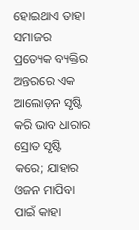ହୋଇଥାଏ ତାହା ସମାଜର ପ୍ରତ୍ୟେକ ବ୍ୟକ୍ତିର ଅନ୍ତରରେ ଏକ ଆଲୋଡ଼ନ ସୃଷ୍ଟି କରି ଭାବ ଧାରାର ସ୍ରୋତ ସୃଷ୍ଟି କରେ; ଯାହାର ଓଜନ ମାପିବା ପାଇଁ କାହା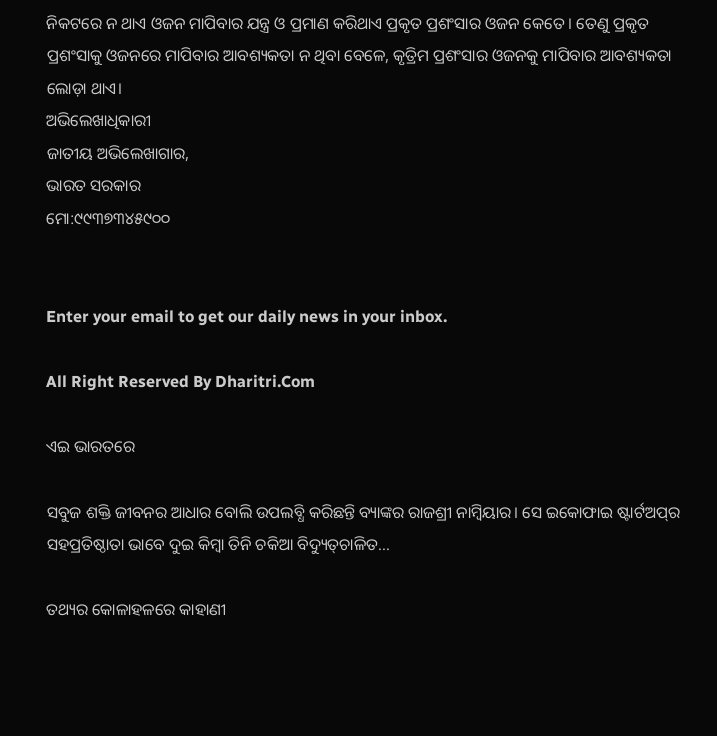ନିକଟରେ ନ ଥାଏ ଓଜନ ମାପିବାର ଯନ୍ତ୍ର ଓ ପ୍ରମାଣ କରିଥାଏ ପ୍ରକୃତ ପ୍ରଶଂସାର ଓଜନ କେତେ। ତେଣୁ ପ୍ରକୃତ ପ୍ରଶଂସାକୁ ଓଜନରେ ମାପିବାର ଆବଶ୍ୟକତା ନ ଥିବା ବେଳେ, କୃତ୍ରିମ ପ୍ରଶଂସାର ଓଜନକୁ ମାପିବାର ଆବଶ୍ୟକତା ଲୋଡ଼ା ଥାଏ।
ଅଭିଲେଖାଧିକାରୀ
ଜାତୀୟ ଅଭିଲେଖାଗାର,
ଭାରତ ସରକାର
ମୋ:୯୯୩୭୩୪୫୯୦୦


Enter your email to get our daily news in your inbox.

All Right Reserved By Dharitri.Com

ଏଇ ଭାରତରେ

ସବୁଜ ଶକ୍ତି ଜୀବନର ଆଧାର ବୋଲି ଉପଲବ୍ଧି କରିଛନ୍ତି ବ୍ୟାଙ୍କର ରାଜଶ୍ରୀ ନାମ୍ବିୟାର। ସେ ଇକୋଫାଇ ଷ୍ଟାର୍ଟଅପ୍‌ର ସହପ୍ରତିଷ୍ଠାତା ଭାବେ ଦୁଇ କିମ୍ବା ତିନି ଚକିଆ ବିଦ୍ୟୁତ୍‌ଚାଳିତ…

ତଥ୍ୟର କୋଳାହଳରେ କାହାଣୀ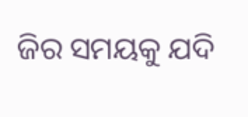ଜିର ସମୟକୁ ଯଦି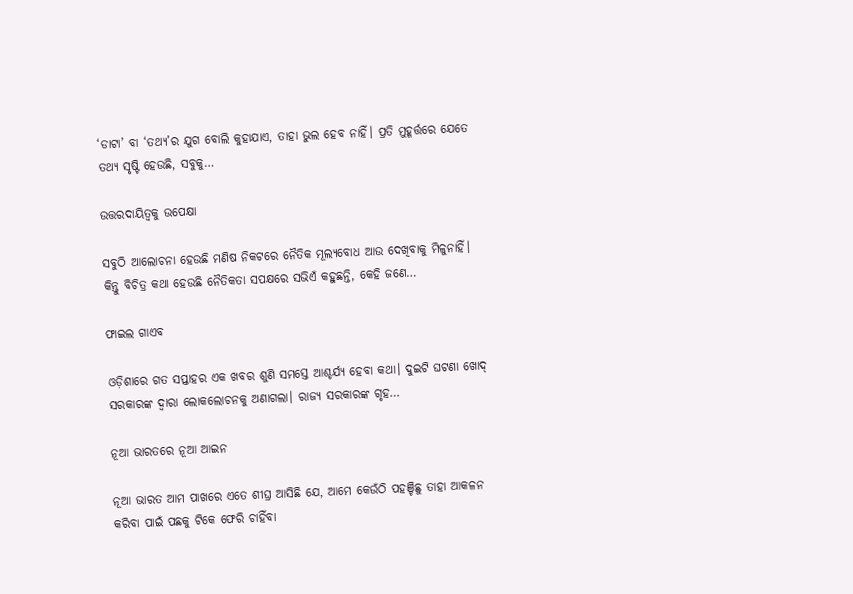‘ଡାଟା’ ବା ‘ତଥ୍ୟ’ର ଯୁଗ ବୋଲି କୁହାଯାଏ, ତାହା ଭୁଲ ହେବ ନାହିଁ। ପ୍ରତି ମୁହୂର୍ତ୍ତରେ ଯେତେ ତଥ୍ୟ ସୃଷ୍ଟି ହେଉଛି, ସବୁକୁ…

ଉତ୍ତରଦାୟିତ୍ୱକୁ ଉପେକ୍ଷା

ସବୁଠି ଆଲୋଚନା ହେଉଛି ମଣିଷ ନିକଟରେ ନୈତିକ ମୂଲ୍ୟବୋଧ ଆଉ ଦେଖିବାକୁ ମିଳୁନାହିଁ। କିନ୍ତୁ ବିଚିତ୍ର କଥା ହେଉଛି ନୈତିକତା ସପକ୍ଷରେ ସଭିଏଁ କହୁଛନ୍ତି, କେହି ଜଣେ…

ଫାଇଲ ଗାଏବ

ଓଡ଼ିଶାରେ ଗତ ସପ୍ତାହର ଏକ ଖବର ଶୁଣି ସମସ୍ତେ ଆଶ୍ଚର୍ଯ୍ୟ ହେବା କଥା। ଦୁଇଟି ଘଟଣା ଖୋଦ୍‌ ସରକାରଙ୍କ ଦ୍ୱାରା ଲୋକଲୋଚନକୁ ଅଣାଗଲା। ରାଜ୍ୟ ସରକାରଙ୍କ ଗୃହ…

ନୂଆ ଭାରତରେ ନୂଆ ଆଇନ

ନୂଆ ଭାରତ ଆମ ପାଖରେ ଏତେ ଶୀଘ୍ର ଆସିଛି ଯେ, ଆମେ କେଉଁଠି ପହଞ୍ଚିଛୁ ତାହା ଆକଳନ କରିବା ପାଇଁ ପଛକୁ ଟିକେ ଫେରି ଚାହିଁବା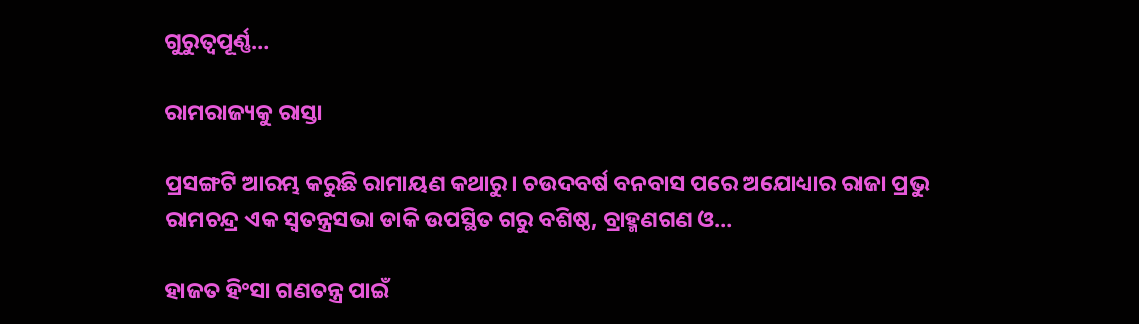ଗୁରୁତ୍ୱପୂର୍ଣ୍ଣ…

ରାମରାଜ୍ୟକୁ ରାସ୍ତା

ପ୍ରସଙ୍ଗଟି ଆରମ୍ଭ କରୁଛି ରାମାୟଣ କଥାରୁ। ଚଉଦବର୍ଷ ବନବାସ ପରେ ଅଯୋଧ୍ୟାର ରାଜା ପ୍ରଭୁ ରାମଚନ୍ଦ୍ର ଏକ ସ୍ବତନ୍ତ୍ରସଭା ଡାକି ଉପସ୍ଥିତ ଗରୁ ବଶିଷ୍ଠ, ବ୍ରାହ୍ମଣଗଣ ଓ…

ହାଜତ ହିଂସା ଗଣତନ୍ତ୍ର ପାଇଁ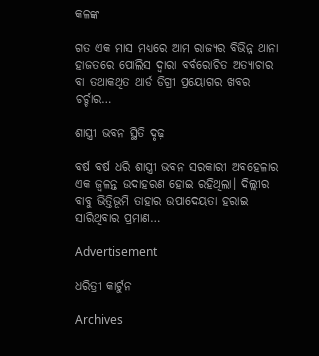କଳଙ୍କ

ଗତ ଏକ ମାସ ମଧ୍ୟରେ ଆମ ରାଜ୍ୟର ବିଭିନ୍ନ ଥାନା ହାଜତରେ ପୋଲିସ ଦ୍ୱାରା ବର୍ବରୋଚିତ ଅତ୍ୟାଚାର ବା ତଥାକଥିତ ଥାର୍ଡ ଡିଗ୍ରୀ ପ୍ରୟୋଗର ଖବର ଚର୍ଚ୍ଚାର…

ଶାସ୍ତ୍ରୀ ଭବନ ସ୍ଥିତି ଦୃଢ଼

ବର୍ଷ ବର୍ଷ ଧରି ଶାସ୍ତ୍ରୀ ଭବନ ସରକାରୀ ଅବହେଳାର ଏକ ଜ୍ୱଳନ୍ତ ଉଦାହରଣ ହୋଇ ରହିଥିଲା। ଦିଲ୍ଲୀର ବାବୁ ଭିତ୍ତିଭୂମି ତାହାର ଉପାଦେୟତା ହରାଇ ସାରିଥିବାର ପ୍ରମାଣ…

Advertisement

ଧରିତ୍ରୀ କାର୍ଟୁନ

Archives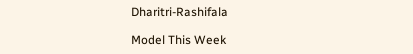Dharitri-Rashifala

Model This Week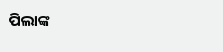ପିଲାଙ୍କ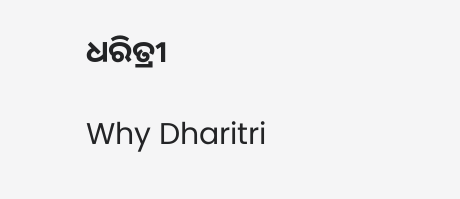ଧରିତ୍ରୀ

Why Dharitri